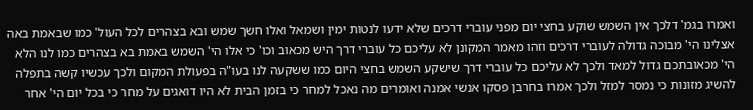ואמרו בגמ' דלכך אין השמש שוקע בחצי יום מפני עוברי דרכים שלא ידעו לנטות ימין ושמאל ואלו חשך שמש ובא בצהרים לכל העול' כמו שבאמת באה אצלינו הי' מבוכה גדולה לעוברי דרכים וזהו מאמר המקונן לא עליכם כל עוברי דרך היש מכאוב וכו' כי אלו הי' השמש באמת בא בצהרים כמו לנו הלא הי' מכאובתכם גדול למאד ולכך לא עליכם כל עוברי דרך שישקע השמש בחצי היום כמו ששקעה לנו בעו"ה בפעולת המקום ולכך עכשיו קשה בתפלה להשיג מזונות כי נמסר למזל ולכך אמרו בחרבן פסקו אנשי אמנה ואומרים מה נאכל למחר כי בזמן הבית לא היו דואגים על מחר כי בכל יום הי' אחר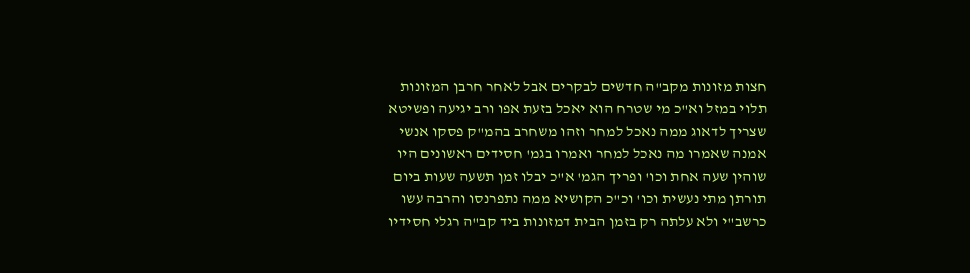חצות מזונות מקב"ה חדשים לבקרים אבל לאחר חרבן המזונות תלוי במזל וא"כ מי שטרח הוא יאכל בזעת אפו ורב יגיעה ופשיטא שצריך לדאוג ממה נאכל למחר וזהו משחרב בהמ"ק פסקו אנשי אמנה שאמרו מה נאכל למחר ואמרו בגמ' חסידים ראשונים היו שוהין שעה אחת וכו' ופריך הגמ' א"כ יבלו זמן תשעה שעות ביום תורתן מתי נעשית וכו' וכ"כ הקושיא ממה נתפרנסו והרבה עשו כרשב"י ולא עלתה רק בזמן הבית דמזונות ביד קב"ה רגלי חסידיו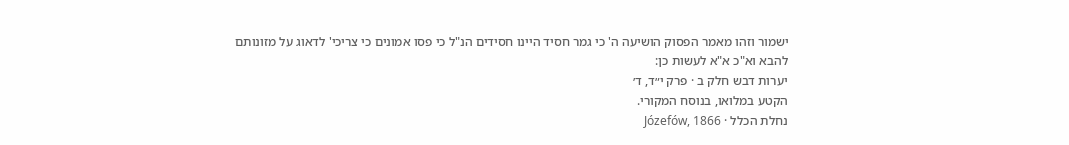ישמור וזהו מאמר הפסוק הושיעה ה' כי גמר חסיד היינו חסידים הנ"ל כי פסו אמונים כי צריכי' לדאוג על מזונותם להבא וא"כ א"א לעשות כן:
יערות דבש חלק ב · פרק י״ד, ד׳
הקטע במלואו, בנוסח המקורי.
נחלת הכלל · Józefów, 1866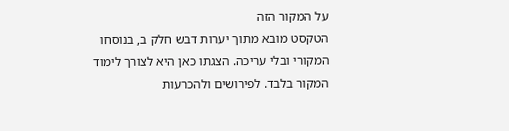על המקור הזה
הטקסט מובא מתוך יערות דבש חלק ב, בנוסחו המקורי ובלי עריכה. הצגתו כאן היא לצורך לימוד המקור בלבד. לפירושים ולהכרעות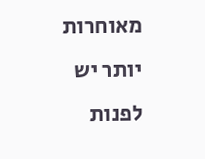מאוחרות יותר יש לפנות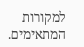למקורות המתאימים.